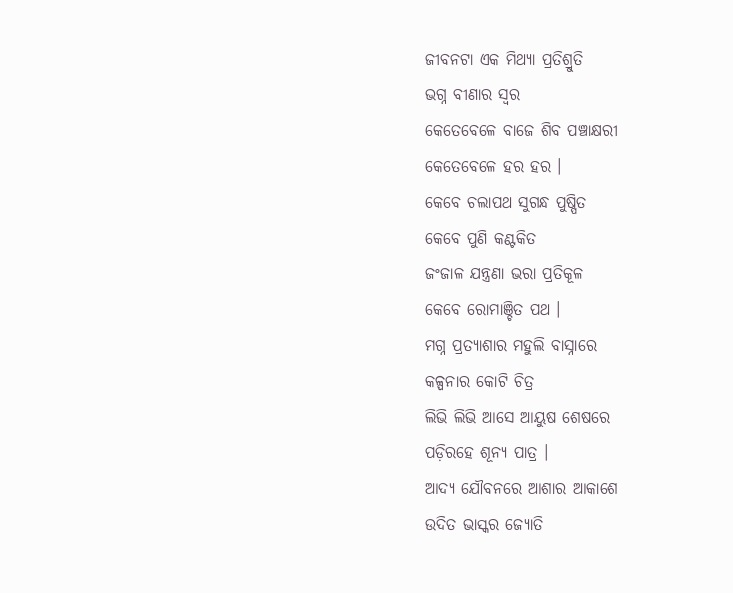ଜୀବନଟା ଏକ ମିଥ୍ୟା ପ୍ରତିଶ୍ରୁତି
ଭଗ୍ନ ବୀଣାର ସ୍ୱର
କେତେବେଳେ ବାଜେ ଶିବ ପଞ୍ଚାକ୍ଷରୀ
କେତେବେଳେ ହର ହର ।
କେବେ ଚଲାପଥ ସୁଗନ୍ଧ ପୁଷ୍ପିତ
କେବେ ପୁଣି କଣ୍ଟକିତ
ଜଂଜାଳ ଯନ୍ତ୍ରଣା ଭରା ପ୍ରତିକୂଳ
କେବେ ରୋମାଞ୍ଚିତ ପଥ ।
ମଗ୍ନ ପ୍ରତ୍ୟାଶାର ମହୁଲି ବାସ୍ନାରେ
କଳ୍ପନାର କୋଟି ଚିତ୍ର
ଲିଭି ଲିଭି ଆସେ ଆୟୁଷ ଶେଷରେ
ପଡ଼ିରହେ ଶୂନ୍ୟ ପାତ୍ର ।
ଆଦ୍ୟ ଯୌବନରେ ଆଶାର ଆକାଶେ
ଉଦିତ ଭାସ୍କର ଜ୍ୟୋତି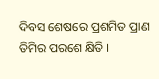ଦିବସ ଶେଷରେ ପ୍ରଶମିତ ପ୍ରାଣ
ତିମିର ପରଶେ କ୍ଷିତି ।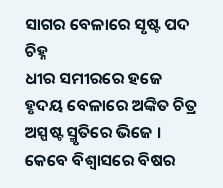ସାଗର ବେଳାରେ ସୃଷ୍ଟ ପଦ ଚିହ୍ନ
ଧୀର ସମୀରରେ ହଜେ
ହୃଦୟ ବେଳାରେ ଅଙ୍କିତ ଚିତ୍ର
ଅସ୍ପଷ୍ଟ ସ୍ମୃତିରେ ଭିଜେ ।
କେବେ ବିଶ୍ୱାସରେ ବିଷର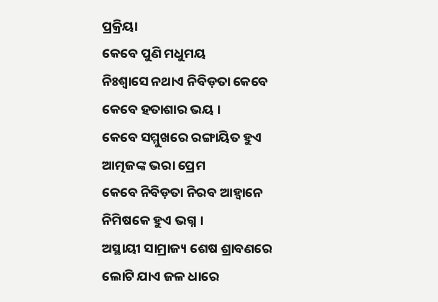ପ୍ରକ୍ରିୟା
କେବେ ପୁଣି ମଧୁମୟ
ନିଃଶ୍ୱାସେ ନଥାଏ ନିବିଡ଼ତା କେବେ
କେବେ ହତାଶାର ଭୟ ।
କେବେ ସମ୍ମୁଖରେ ରଙ୍ଗାୟିତ ହୁଏ
ଆତ୍ମଜଙ୍କ ଭରା ପ୍ରେମ
କେବେ ନିବିଡ଼ତା ନିରବ ଆହ୍ୱାନେ
ନିମିଷକେ ହୁଏ ଭଗ୍ନ ।
ଅସ୍ଥାୟୀ ସାମ୍ରାଜ୍ୟ ଶେଷ ଶ୍ରାବଣରେ
ଲୋଟି ଯାଏ ଜଳ ଧାରେ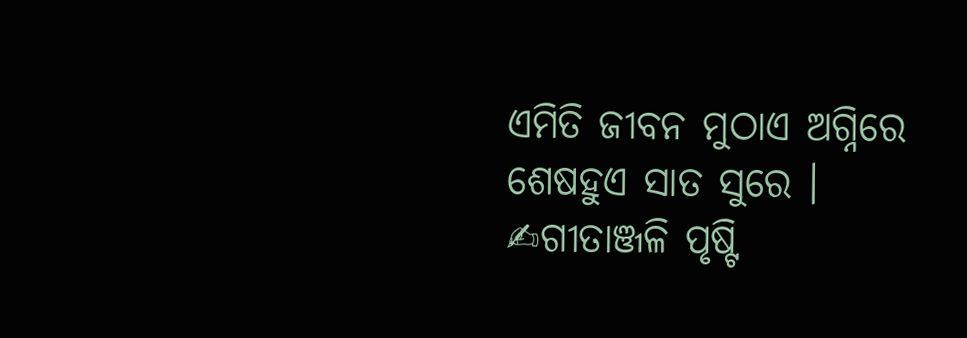ଏମିତି ଜୀବନ ମୁଠାଏ ଅଗ୍ନିରେ
ଶେଷହୁଏ ସାତ ସୁରେ ।
✍ଗୀତାଞ୍ଜଳି ପୃଷ୍ଟି